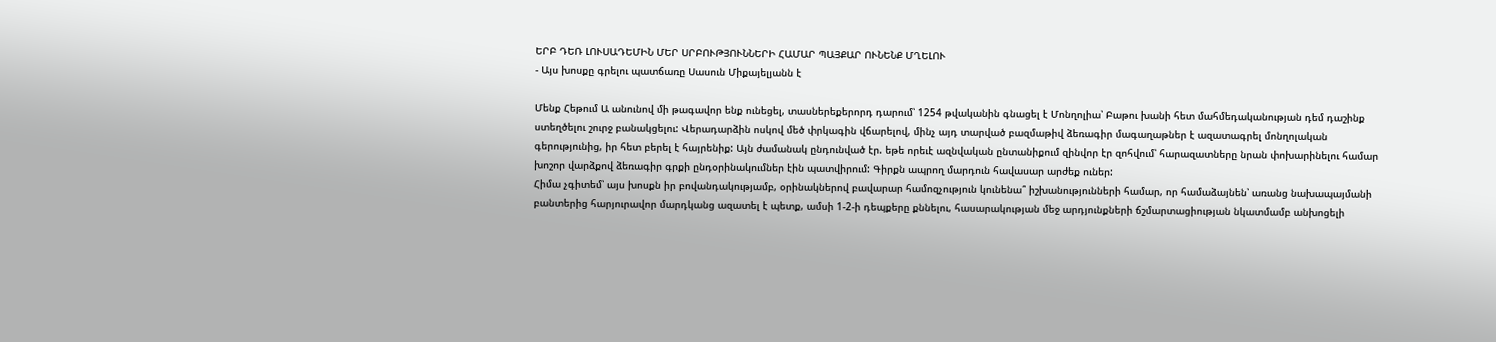ԵՐԲ ԴԵՌ ԼՈՒՍԱԴԵՄԻՆ ՄԵՐ ՍՐԲՈՒԹՅՈՒՆՆԵՐԻ ՀԱՄԱՐ ՊԱՅՔԱՐ ՈՒՆԵՆՔ ՄՂԵԼՈՒ
- Այս խոսքը գրելու պատճառը Սասուն Միքայելյանն է

Մենք Հեթում Ա անունով մի թագավոր ենք ունեցել, տասներեքերորդ դարում՝ 1254 թվականին գնացել է Մոնղոլիա՝ Բաթու խանի հետ մահմեդականության դեմ դաշինք ստեղծելու շուրջ բանակցելու: Վերադարձին ոսկով մեծ փրկագին վճարելով, մինչ այդ տարված բազմաթիվ ձեռագիր մագաղաթներ է ազատագրել մոնղոլական գերությունից, իր հետ բերել է հայրենիք: Այն ժամանակ ընդունված էր. եթե որեւէ ազնվական ընտանիքում զինվոր էր զոհվում՝ հարազատները նրան փոխարինելու համար խոշոր վարձքով ձեռագիր գրքի ընդօրինակումներ էին պատվիրում: Գիրքն ապրող մարդուն հավասար արժեք ուներ:
Հիմա չգիտեմ՝ այս խոսքն իր բովանդակությամբ, օրինակներով բավարար համոզչություն կունենա՞ իշխանությունների համար, որ համաձայնեն՝ առանց նախապայմանի բանտերից հարյուրավոր մարդկանց ազատել է պետք, ամսի 1-2-ի դեպքերը քննելու, հասարակության մեջ արդյունքների ճշմարտացիության նկատմամբ անխոցելի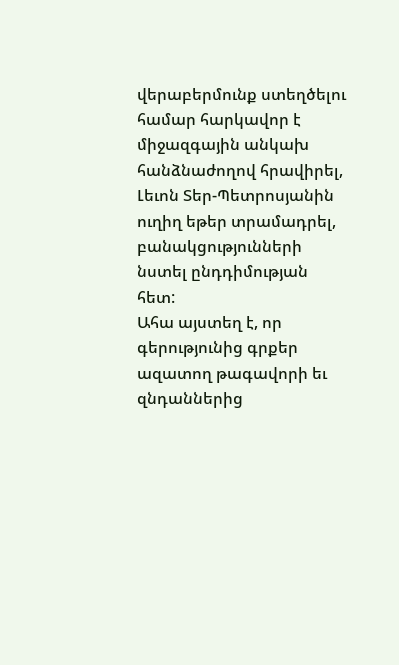վերաբերմունք ստեղծելու համար հարկավոր է միջազգային անկախ հանձնաժողով հրավիրել, Լեւոն Տեր-Պետրոսյանին ուղիղ եթեր տրամադրել, բանակցությունների նստել ընդդիմության հետ:
Ահա այստեղ է, որ գերությունից գրքեր ազատող թագավորի եւ զնդաններից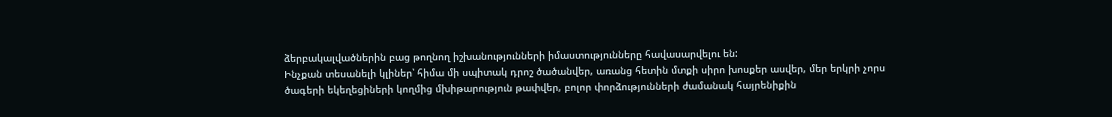ձերբակալվածներին բաց թողնող իշխանությունների իմաստությունները հավասարվելու են:
Ինչքան տեսանելի կլիներ՝ հիմա մի սպիտակ դրոշ ծածանվեր, առանց հետին մտքի սիրո խոսքեր ասվեր, մեր երկրի չորս ծագերի եկեղեցիների կողմից մխիթարություն թափվեր, բոլոր փորձությունների ժամանակ հայրենիքին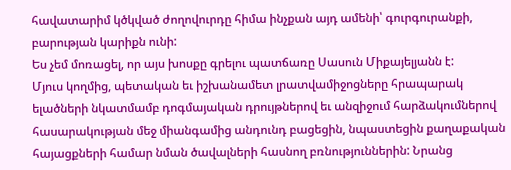հավատարիմ կծկված ժողովուրդը հիմա ինչքան այդ ամենի՝ գուրգուրանքի, բարության կարիքն ունի:
Ես չեմ մոռացել, որ այս խոսքը գրելու պատճառը Սասուն Միքայելյանն է:
Մյուս կողմից, պետական եւ իշխանամետ լրատվամիջոցները հրապարակ ելածների նկատմամբ դոգմայական դրույթներով եւ անզիջում հարձակումներով հասարակության մեջ միանգամից անդունդ բացեցին, նպաստեցին քաղաքական հայացքների համար նման ծավալների հասնող բռնություններին: Նրանց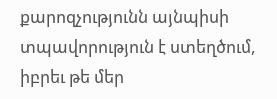քարոզչությունն այնպիսի տպավորություն է ստեղծում, իբրեւ թե մեր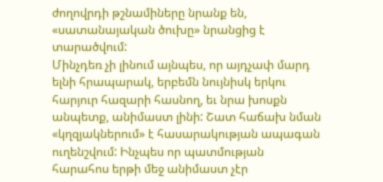ժողովրդի թշնամիները նրանք են, «սատանայական ծուխը» նրանցից է տարածվում:
Մինչդեռ չի լինում այնպես, որ այդչափ մարդ ելնի հրապարակ, երբեմն նույնիսկ երկու հարյուր հազարի հասնող, եւ նրա խոսքն անպետք, անիմաստ լինի: Շատ հաճախ նման «կղզյակներում» է հասարակության ապագան ուղենշվում: Ինչպես որ պատմության հարահոս երթի մեջ անիմաստ չէր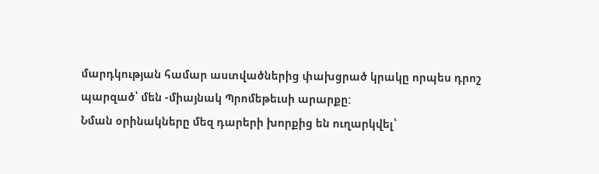մարդկության համար աստվածներից փախցրած կրակը որպես դրոշ պարզած՝ մեն -միայնակ Պրոմեթեւսի արարքը:
Նման օրինակները մեզ դարերի խորքից են ուղարկվել՝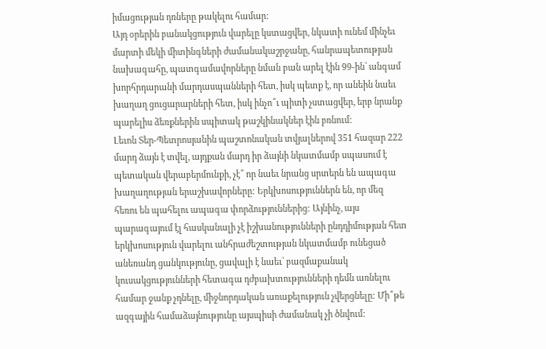իմացության դռները թակելու համար:
Այդ օրերին բանակցություն վարելը կստացվեր, նկատի ունեմ մինչեւ մարտի մեկի միտինգների ժամանակաշրջանը, հանրապետության նախագահը, պատգամավորները նման բան արել էին 99-ին՝ անգամ խորհրդարանի մարդասպանների հետ, իսկ պետք է, որ անեին նաեւ խաղաղ ցուցարարների հետ, իսկ ինչո՞ւ պիտի չստացվեր, երբ նրանք պարելիս ձեռքներին սպիտակ թաշկինակներ էին բռնում:
Լեւոն Տեր-Պետրոսյանին պաշտոնական տվյալներով 351 հազար 222 մարդ ձայն է տվել, այդքան մարդ իր ձայնի նկատմամբ սպասում է պետական վերաբերմունքի, չէ՞ որ նաեւ նրանց սրտերն են ապագա խաղաղության երաշխավորները: Երկխոսություններն են, որ մեզ հեռու են պահելու ապագա փորձություններից: Այնինչ, այս պարագայում էլ հասկանալի չէ իշխանությունների ընդդիմության հետ երկխոսություն վարելու անհրաժեշտության նկատմամբ ունեցած անեռանդ ցանկությունը, ցավալի է նաեւ՝ բազմաքանակ կուսակցությունների հետագա դժբախտությունների դեմն առնելու համար ջանք չդնելը, միջնորդական առաքելություն չվերցնելը: Մի՞թե ազգային համաձայնությունը այսպիսի ժամանակ չի ծնվում: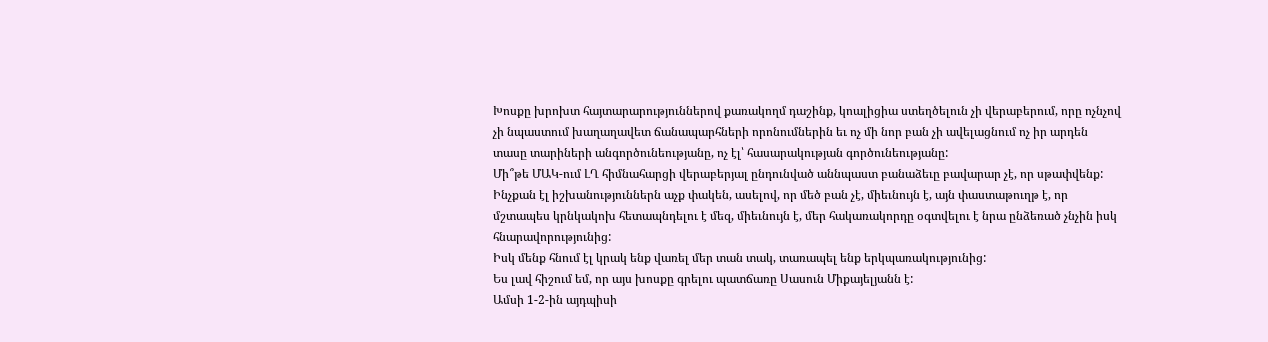Խոսքը խրոխտ հայտարարություններով քառակողմ դաշինք, կոալիցիա ստեղծելուն չի վերաբերում, որը ոչնչով չի նպաստում խաղաղավետ ճանապարհների որոնումներին եւ ոչ մի նոր բան չի ավելացնում ոչ իր արդեն տասը տարիների անգործունեությանը, ոչ էլ՝ հասարակության գործունեությանը:
Մի՞թե ՄԱԿ-ում ԼՂ հիմնահարցի վերաբերյալ ընդունված աննպաստ բանաձեւը բավարար չէ, որ սթափվենք: Ինչքան էլ իշխանություններն աչք փակեն, ասելով, որ մեծ բան չէ, միեւնույն է, այն փաստաթուղթ է, որ մշտապես կրնկակոխ հետապնդելու է մեզ, միեւնույն է, մեր հակառակորդը օգտվելու է նրա ընձեռած չնչին իսկ հնարավորությունից:
Իսկ մենք հնում էլ կրակ ենք վառել մեր տան տակ, տառապել ենք երկպառակությունից:
Ես լավ հիշում եմ, որ այս խոսքը գրելու պատճառը Սասուն Միքայելյանն է:
Ամսի 1-2-ին այդպիսի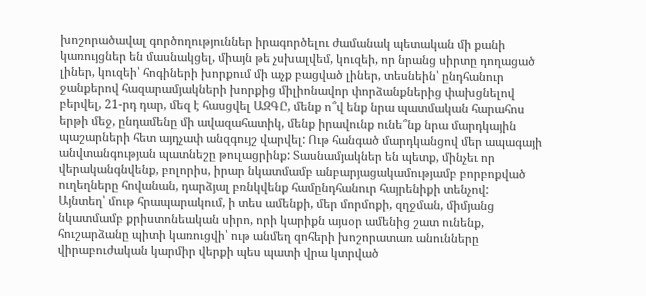խոշորածավալ գործողություններ իրագործելու ժամանակ պետական մի քանի կառույցներ են մասնակցել, միայն թե չսխալվեմ, կուզեի, որ նրանց սիրտը դողացած լիներ, կուզեի՝ հոգիների խորքում մի աչք բացված լիներ, տեսնեին՝ ընդհանուր ջանքերով հազարամյակների խորքից միլիոնավոր փորձանքներից փախցնելով բերվել, 21-րդ դար, մեզ է հասցվել ԱԶԳԸ, մենք ո՞վ ենք նրա պատմական հարահոս երթի մեջ, ընդամենը մի ավազահատիկ, մենք իրավունք ունե՞նք նրա մարդկային պաշարների հետ այդչափ անզգույշ վարվել: Ութ հանգած մարդկանցով մեր ապագայի անվտանգության պատնեշը թուլացրինք: Տասնամյակներ են պետք, մինչեւ որ վերականգնվենք, բոլորիս, իրար նկատմամբ անբարյացակամությամբ բորբոքված ուղեղները հովանան, դարձյալ բռնկվենք համընդհանուր հայրենիքի տենչով:
Այնտեղ՝ մութ հրապարակում, ի տես ամենքի, մեր մորմոքի, զղջման, միմյանց նկատմամբ քրիստոնեական սիրո, որի կարիքն այսօր ամենից շատ ունենք, հուշարձանը պիտի կառուցվի՝ ութ անմեղ զոհերի խոշորատառ անունները վիրաբուժական կարմիր վերքի պես պատի վրա կտրված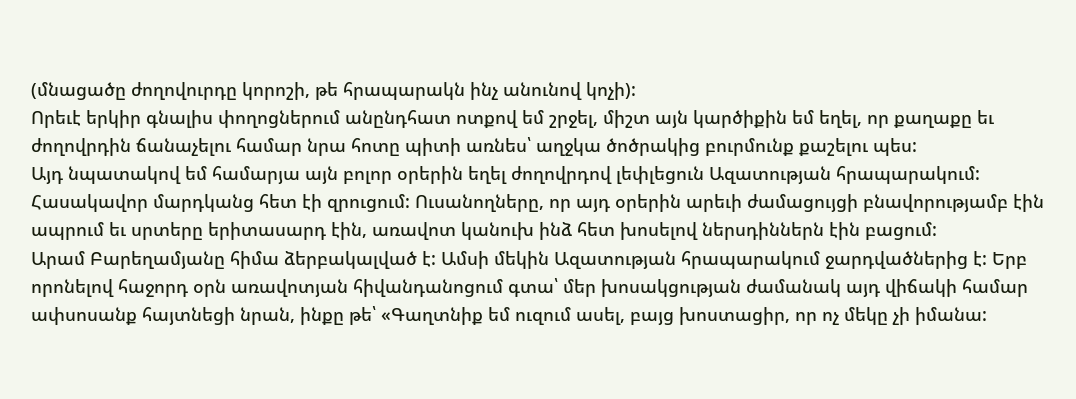(մնացածը ժողովուրդը կորոշի, թե հրապարակն ինչ անունով կոչի):
Որեւէ երկիր գնալիս փողոցներում անընդհատ ոտքով եմ շրջել, միշտ այն կարծիքին եմ եղել, որ քաղաքը եւ ժողովրդին ճանաչելու համար նրա հոտը պիտի առնես՝ աղջկա ծոծրակից բուրմունք քաշելու պես:
Այդ նպատակով եմ համարյա այն բոլոր օրերին եղել ժողովրդով լեփլեցուն Ազատության հրապարակում: Հասակավոր մարդկանց հետ էի զրուցում: Ուսանողները, որ այդ օրերին արեւի ժամացույցի բնավորությամբ էին ապրում եւ սրտերը երիտասարդ էին, առավոտ կանուխ ինձ հետ խոսելով ներսդիններն էին բացում:
Արամ Բարեղամյանը հիմա ձերբակալված է: Ամսի մեկին Ազատության հրապարակում ջարդվածներից է: Երբ որոնելով հաջորդ օրն առավոտյան հիվանդանոցում գտա՝ մեր խոսակցության ժամանակ այդ վիճակի համար ափսոսանք հայտնեցի նրան, ինքը թե՝ «Գաղտնիք եմ ուզում ասել, բայց խոստացիր, որ ոչ մեկը չի իմանա: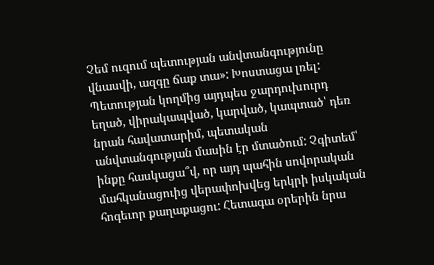Չեմ ուզում պետության անվտանգությունը վնասվի, ազգը ճաք տա»: Խոստացա լռել:
Պետության կողմից այդպես ջարդուխուրդ եղած, վիրակապված, կարված, կապտած՝ դեռ նրան հավատարիմ, պետական անվտանգության մասին էր մտածում: Չգիտեմ՝ ինքը հասկացա՞վ, որ այդ պահին սովորական մահկանացուից վերափոխվեց երկրի իսկական հոգեւոր քաղաքացու: Հետագա օրերին նրա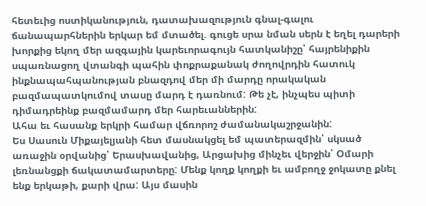հետեւից ոստիկանություն, դատախազություն գնալ-գալու ճանապարհներին երկար եմ մտածել. գուցե սրա նման սերն է եղել դարերի խորքից եկող մեր ազգային կարեւորագույն հատկանիշը՝ հայրենիքին սպառնացող վտանգի պահին փոքրաքանակ ժողովրդին հատուկ ինքնապահպանության բնազդով մեր մի մարդը որակական բազմապատկումով տասը մարդ է դառնում: Թե չէ, ինչպես պիտի դիմադրեինք բազմամարդ մեր հարեւաններին:
Ահա եւ հասանք երկրի համար վճռորոշ ժամանակաշրջանին:
Ես Սասուն Միքայելյանի հետ մասնակցել եմ պատերազմին՝ սկսած առաջին օրվանից՝ Երասխավանից, Արցախից մինչեւ վերջին՝ Օմարի լեռնանցքի ճակատամարտերը: Մենք կողք կողքի եւ ամբողջ ջոկատը քնել ենք երկաթի, քարի վրա: Այս մասին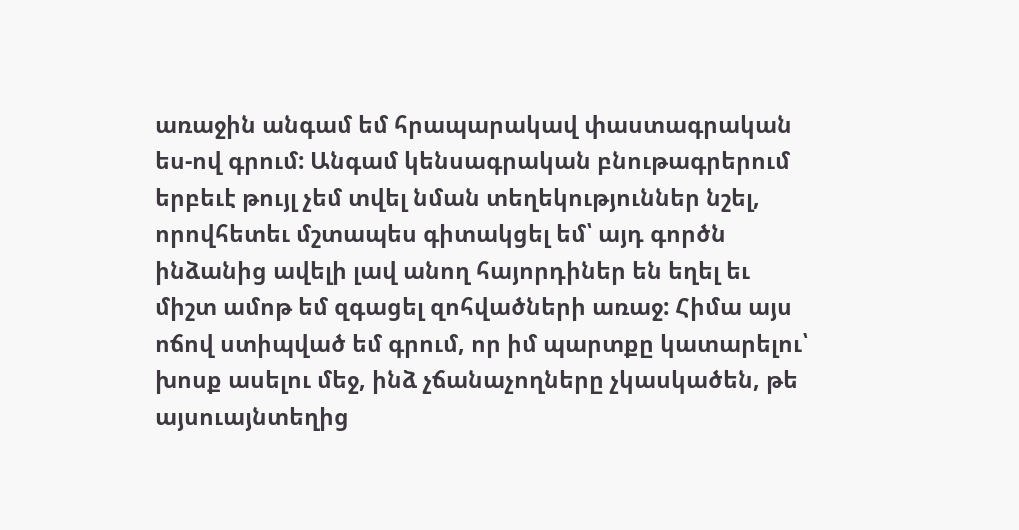առաջին անգամ եմ հրապարակավ փաստագրական ես-ով գրում: Անգամ կենսագրական բնութագրերում երբեւէ թույլ չեմ տվել նման տեղեկություններ նշել, որովհետեւ մշտապես գիտակցել եմ՝ այդ գործն ինձանից ավելի լավ անող հայորդիներ են եղել եւ միշտ ամոթ եմ զգացել զոհվածների առաջ: Հիմա այս ոճով ստիպված եմ գրում, որ իմ պարտքը կատարելու՝ խոսք ասելու մեջ, ինձ չճանաչողները չկասկածեն, թե այսուայնտեղից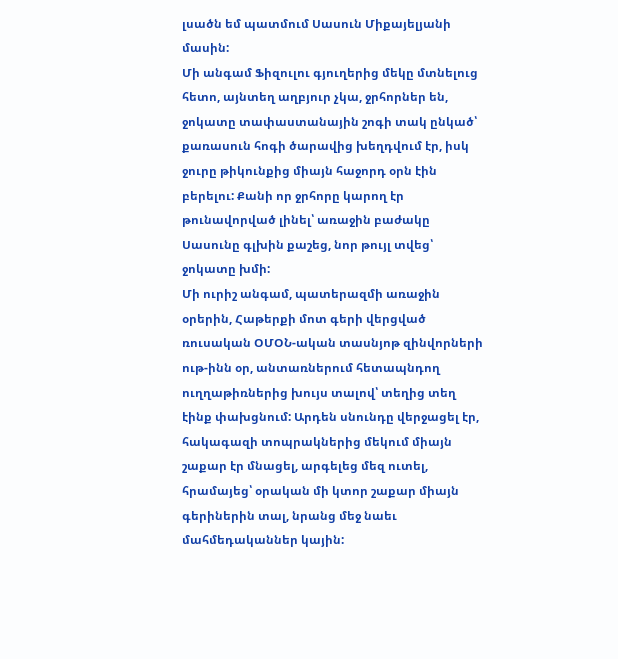լսածն եմ պատմում Սասուն Միքայելյանի մասին:
Մի անգամ Ֆիզուլու գյուղերից մեկը մտնելուց հետո, այնտեղ աղբյուր չկա, ջրհորներ են, ջոկատը տափաստանային շոգի տակ ընկած՝ քառասուն հոգի ծարավից խեղդվում էր, իսկ ջուրը թիկունքից միայն հաջորդ օրն էին բերելու: Քանի որ ջրհորը կարող էր թունավորված լինել՝ առաջին բաժակը Սասունը գլխին քաշեց, նոր թույլ տվեց՝ ջոկատը խմի:
Մի ուրիշ անգամ, պատերազմի առաջին օրերին, Հաթերքի մոտ գերի վերցված ռուսական ՕՄՕՆ-ական տասնյոթ զինվորների ութ-ինն օր, անտառներում հետապնդող ուղղաթիռներից խույս տալով՝ տեղից տեղ էինք փախցնում: Արդեն սնունդը վերջացել էր, հակագազի տոպրակներից մեկում միայն շաքար էր մնացել, արգելեց մեզ ուտել, հրամայեց՝ օրական մի կտոր շաքար միայն գերիներին տալ, նրանց մեջ նաեւ մահմեդականներ կային: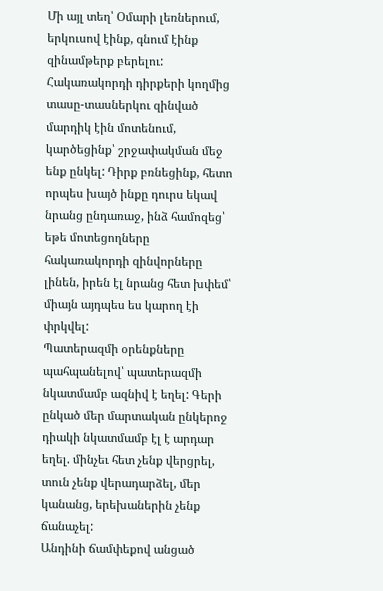Մի այլ տեղ՝ Օմարի լեռներում, երկուսով էինք, գնում էինք զինամթերք բերելու: Հակառակորդի դիրքերի կողմից տասը-տասներկու զինված մարդիկ էին մոտենում, կարծեցինք՝ շրջափակման մեջ ենք ընկել: Դիրք բռնեցինք, հետո որպես խայծ ինքը դուրս եկավ նրանց ընդառաջ, ինձ համոզեց՝ եթե մոտեցողները հակառակորդի զինվորները լինեն, իրեն էլ նրանց հետ խփեմ՝ միայն այդպես ես կարող էի փրկվել:
Պատերազմի օրենքները պահպանելով՝ պատերազմի նկատմամբ ազնիվ է եղել: Գերի ընկած մեր մարտական ընկերոջ դիակի նկատմամբ էլ է արդար եղել. մինչեւ հետ չենք վերցրել, տուն չենք վերադարձել, մեր կանանց, երեխաներին չենք ճանաչել:
Անդինի ճամփեքով անցած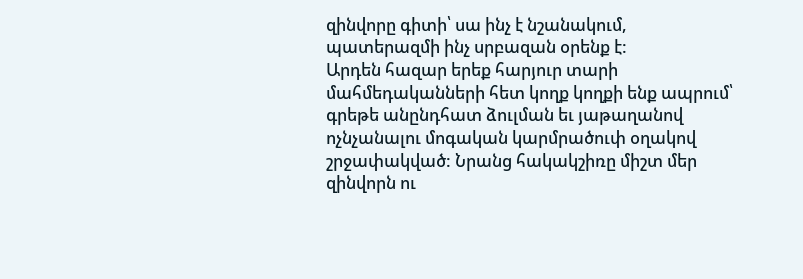զինվորը գիտի՝ սա ինչ է նշանակում, պատերազմի ինչ սրբազան օրենք է:
Արդեն հազար երեք հարյուր տարի մահմեդականների հետ կողք կողքի ենք ապրում՝ գրեթե անընդհատ ձուլման եւ յաթաղանով ոչնչանալու մոգական կարմրածուփ օղակով շրջափակված: Նրանց հակակշիռը միշտ մեր զինվորն ու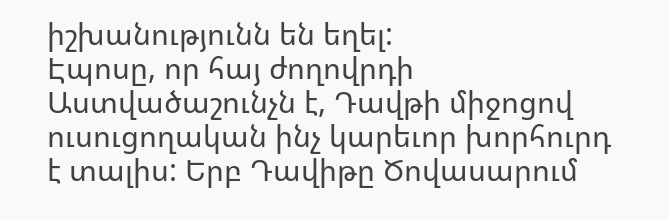իշխանությունն են եղել:
Էպոսը, որ հայ ժողովրդի Աստվածաշունչն է, Դավթի միջոցով ուսուցողական ինչ կարեւոր խորհուրդ է տալիս: Երբ Դավիթը Ծովասարում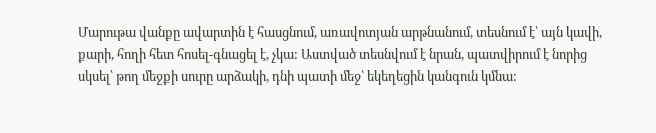Մարութա վանքը ավարտին է հասցնում, առավոտյան արթնանում, տեսնում է՝ այն կավի, քարի, հողի հետ հոսել-գնացել է, չկա: Աստված տեսնվում է նրան, պատվիրում է նորից սկսել՝ թող մեջքի սուրը արձակի, դնի պատի մեջ՝ եկեղեցին կանգուն կմնա: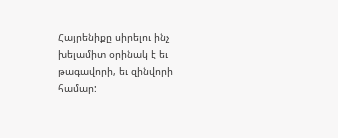Հայրենիքը սիրելու ինչ խելամիտ օրինակ է եւ թագավորի, եւ զինվորի համար: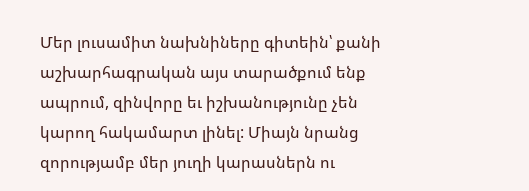Մեր լուսամիտ նախնիները գիտեին՝ քանի աշխարհագրական այս տարածքում ենք ապրում, զինվորը եւ իշխանությունը չեն կարող հակամարտ լինել: Միայն նրանց զորությամբ մեր յուղի կարասներն ու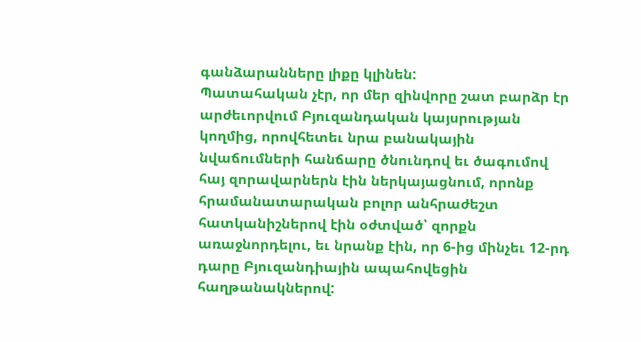գանձարանները լիքը կլինեն:
Պատահական չէր, որ մեր զինվորը շատ բարձր էր արժեւորվում Բյուզանդական կայսրության կողմից, որովհետեւ նրա բանակային նվաճումների հանճարը ծնունդով եւ ծագումով հայ զորավարներն էին ներկայացնում, որոնք հրամանատարական բոլոր անհրաժեշտ հատկանիշներով էին օժտված՝ զորքն առաջնորդելու, եւ նրանք էին, որ 6-ից մինչեւ 12-րդ դարը Բյուզանդիային ապահովեցին հաղթանակներով: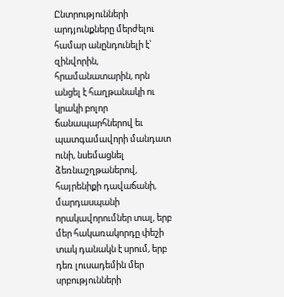Ընտրությունների արդյունքները մերժելու համար անընդունելի է՝ զինվորին, հրամանատարին, որն անցել է հաղթանակի ու կրակի բոլոր ճանապարհներով եւ պատգամավորի մանդատ ունի, նսեմացնել ձեռնաշղթաներով, հայրենիքի դավաճանի, մարդասպանի որակավորումներ տալ, երբ մեր հակառակորդը փեշի տակ դանակն է սրում, երբ դեռ լուսադեմին մեր սրբությունների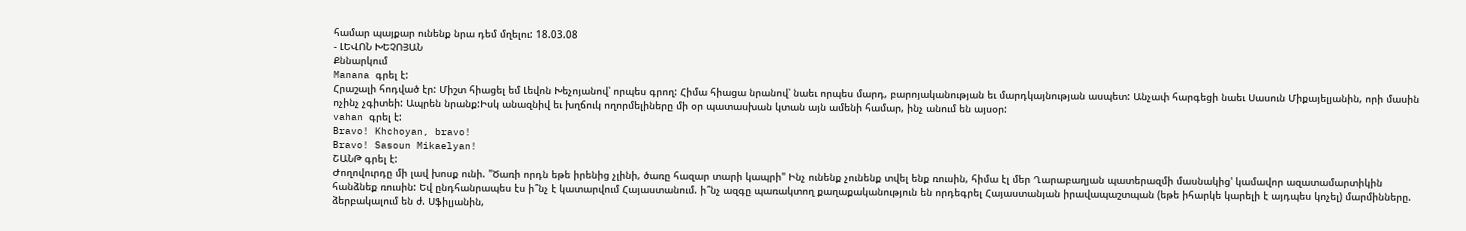համար պայքար ունենք նրա դեմ մղելու: 18.03.08
- ԼԵՎՈՆ ԽԵՉՈՅԱՆ
Քննարկում
Manana գրել է:
Հրաշալի հոդված էր: Միշտ հիացել եմ Լեվոն Խեչոյանով՝ որպես գրող: Հիմա հիացա նրանով՝ նաեւ որպես մարդ, բարոյականության եւ մարդկայնության ասպետ: Անչափ հարգեցի նաեւ Սասուն Միքայելյանին, որի մասին ոչինչ չգիտեի: Ապրեն նրանք:Իսկ անազնիվ եւ խղճուկ ողորմելիները մի օր պատասխան կտան այն ամենի համար, ինչ անում են այսօր:
vahan գրել է:
Bravo! Khchoyan, bravo!
Bravo! Sasoun Mikaelyan!
ՇԱՆԹ գրել է:
Ժողովուրդը մի լավ խոսք ունի. "Ծառի որդն եթե իրենից չլինի, ծառը հազար տարի կապրի" Ինչ ունենք չունենք տվել ենք ռուսին, հիմա էլ մեր Ղարաբաղյան պատերազմի մասնակից' կամավոր ազատամարտիկին հանձնեք ռուսին: Եվ ընդհանրապես էս ի՞նչ է կատարվում Հայաստանում. ի՞նչ ազգը պառակտող քաղաքականություն են որդեգրել Հայաստանյան իրավապաշտպան (եթե իհարկե կարելի է այդպես կոչել) մարմինները. ձերբակալում են ժ. Սֆիլյանին,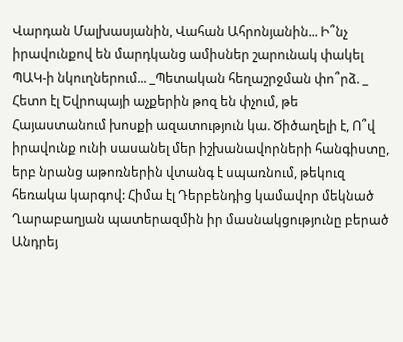Վարդան Մալխասյանին, Վահան Ահրոնյանին... Ի՞նչ իրավունքով են մարդկանց ամիսներ շարունակ փակել ՊԱԿ-ի նկուղներում... _Պետական հեղաշրջման փո՞րձ. _ Հետո էլ Եվրոպայի աչքերին թոզ են փչում, թե Հայաստանում խոսքի ազատություն կա. Ծիծաղելի է, Ո՞վ իրավունք ունի սասանել մեր իշխանավորների հանգիստը, երբ նրանց աթոռներին վտանգ է սպառնում, թեկուզ հեռակա կարգով: Հիմա էլ Դերբենդից կամավոր մեկնած Ղարաբաղյան պատերազմին իր մասնակցությունը բերած Անդրեյ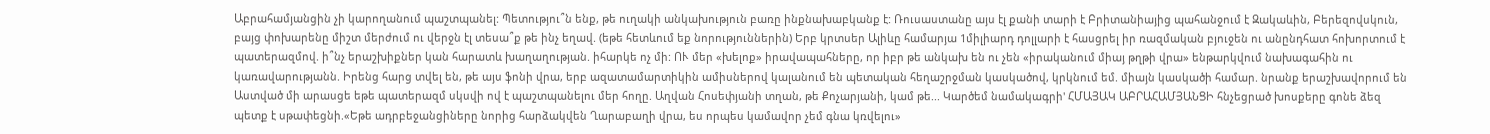Աբրահամյանցին չի կարողանում պաշտպանել: Պետությու՞ն ենք, թե ուղակի անկախություն բառը ինքնախաբկանք է: Ռուսաստանը այս էլ քանի տարի է Բրիտանիայից պահանջում է Զակաևին, Բերեզովսկուն, բայց փոխարենը միշտ մերժում ու վերջն էլ տեսա՞ք թե ինչ եղավ. (եթե հետևում եք նորություններին) Երբ կրտսեր Ալիևը համարյա 1միլիարդ դոլլարի է հասցրել իր ռազմական բյուջեն ու անընդհատ հոխորտում է պատերազմով. ի՞նչ երաշխիքներ կան հարատև խաղաղության. իհարկե ոչ մի: ՈՒ մեր «խելոք» իրավապահները, որ իբր թե անկախ են ու չեն «իրականում միայ թղթի վրա» ենթարկվում նախագահին ու կառավարությանն. Իրենց հարց տվել են, թե այս ֆոնի վրա, երբ ազատամարտիկին ամիսներով կալանում են պետական հեղաշրջման կասկածով, կրկնում եմ. միայն կասկածի համար. նրանք երաշխավորում են Աստված մի արասցե եթե պատերազմ սկսվի ով է պաշտպանելու մեր հողը. Աղվան Հոսեփյանի տղան, թե Քոչարյանի, կամ թե... Կարծեմ նամակագրի' ՀՄԱՅԱԿ ԱԲՐԱՀԱՄՅԱՆՑԻ հնչեցրած խոսքերը գոնե ձեզ պետք է սթափեցնի.«Եթե ադրբեջանցիները նորից հարձակվեն Ղարաբաղի վրա, ես որպես կամավոր չեմ գնա կռվելու»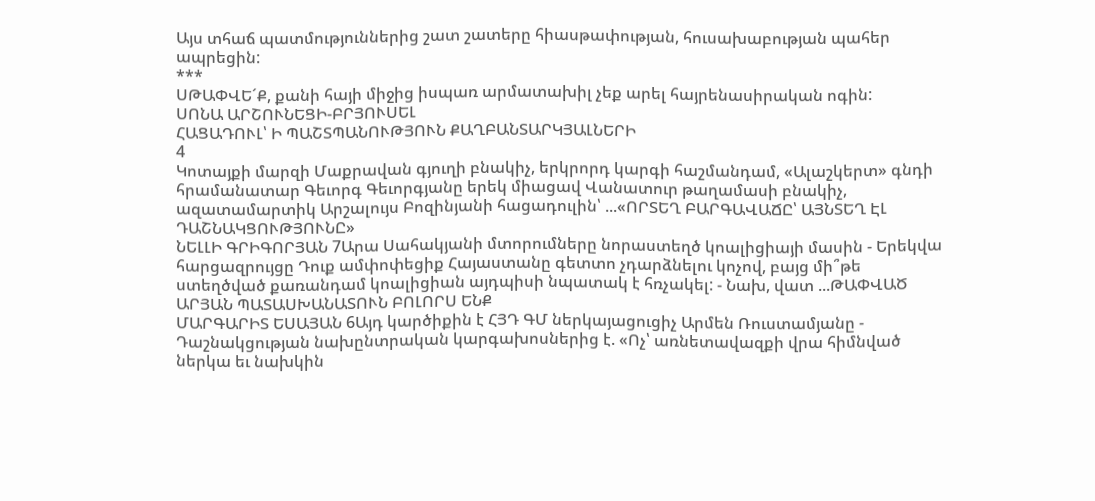Այս տհաճ պատմություններից շատ շատերը հիասթափության, հուսախաբության պահեր ապրեցին:
***
ՍԹԱՓՎԵ´Ք, քանի հայի միջից իսպառ արմատախիլ չեք արել հայրենասիրական ոգին:
ՍՈՆԱ ԱՐՇՈՒՆԵՑԻ-ԲՐՅՈՒՍԵԼ
ՀԱՑԱԴՈՒԼ՝ Ի ՊԱՇՏՊԱՆՈՒԹՅՈՒՆ ՔԱՂԲԱՆՏԱՐԿՅԱԼՆԵՐԻ
4
Կոտայքի մարզի Մաքրավան գյուղի բնակիչ, երկրորդ կարգի հաշմանդամ, «Ալաշկերտ» գնդի հրամանատար Գեւորգ Գեւորգյանը երեկ միացավ Վանատուր թաղամասի բնակիչ, ազատամարտիկ Արշալույս Բոզինյանի հացադուլին՝ ...«ՈՐՏԵՂ ԲԱՐԳԱՎԱՃԸ՝ ԱՅՆՏԵՂ ԷԼ ԴԱՇՆԱԿՑՈՒԹՅՈՒՆԸ»
ՆԵԼԼԻ ԳՐԻԳՈՐՅԱՆ 7Արա Սահակյանի մտորումները նորաստեղծ կոալիցիայի մասին - Երեկվա հարցազրույցը Դուք ամփոփեցիք Հայաստանը գետտո չդարձնելու կոչով, բայց մի՞թե ստեղծված քառանդամ կոալիցիան այդպիսի նպատակ է հռչակել: - Նախ, վատ ...ԹԱՓՎԱԾ ԱՐՅԱՆ ՊԱՏԱՍԽԱՆԱՏՈՒՆ ԲՈԼՈՐՍ ԵՆՔ
ՄԱՐԳԱՐԻՏ ԵՍԱՅԱՆ 6Այդ կարծիքին է ՀՅԴ ԳՄ ներկայացուցիչ Արմեն Ռուստամյանը - Դաշնակցության նախընտրական կարգախոսներից է. «Ոչ՝ առնետավազքի վրա հիմնված ներկա եւ նախկին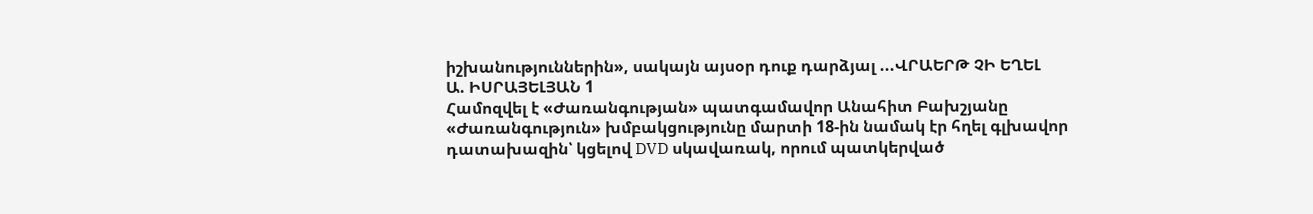իշխանություններին», սակայն այսօր դուք դարձյալ ...ՎՐԱԵՐԹ ՉԻ ԵՂԵԼ
Ա. ԻՍՐԱՅԵԼՅԱՆ 1
Համոզվել է «Ժառանգության» պատգամավոր Անահիտ Բախշյանը
«Ժառանգություն» խմբակցությունը մարտի 18-ին նամակ էր հղել գլխավոր դատախազին՝ կցելով DVD սկավառակ, որում պատկերված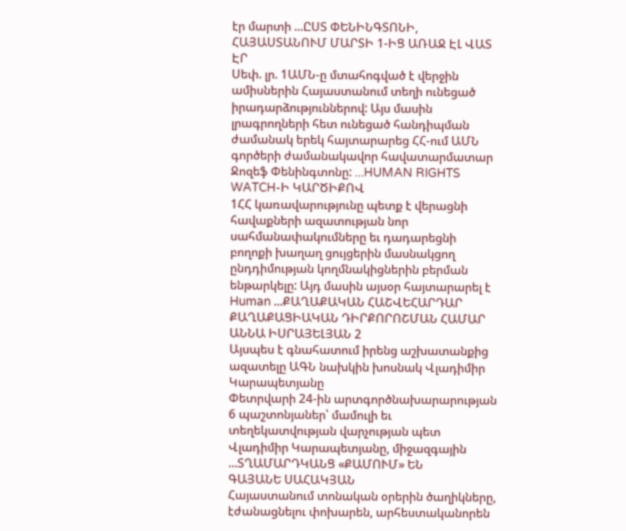էր մարտի ...ԸՍՏ ՓԵՆԻՆԳՏՈՆԻ, ՀԱՅԱՍՏԱՆՈՒՄ ՄԱՐՏԻ 1-ԻՑ ԱՌԱՋ ԷԼ ՎԱՏ ԷՐ
Սեփ. լր. 1ԱՄՆ-ը մտահոգված է վերջին ամիսներին Հայաստանում տեղի ունեցած իրադարձություններով: Այս մասին լրագրողների հետ ունեցած հանդիպման ժամանակ երեկ հայտարարեց ՀՀ-ում ԱՄՆ գործերի ժամանակավոր հավատարմատար Ջոզեֆ Փենինգտոնը: ...HUMAN RIGHTS WATCH-Ի ԿԱՐԾԻՔՈՎ
1ՀՀ կառավարությունը պետք է վերացնի հավաքների ազատության նոր սահմանափակումները եւ դադարեցնի բողոքի խաղաղ ցույցերին մասնակցող ընդդիմության կողմնակիցներին բերման ենթարկելը: Այդ մասին այսօր հայտարարել է Human ...ՔԱՂԱՔԱԿԱՆ ՀԱՇՎԵՀԱՐԴԱՐ ՔԱՂԱՔԱՑԻԱԿԱՆ ԴԻՐՔՈՐՈՇՄԱՆ ՀԱՄԱՐ
ԱՆՆԱ ԻՍՐԱՅԵԼՅԱՆ 2
Այսպես է գնահատում իրենց աշխատանքից ազատելը ԱԳՆ նախկին խոսնակ Վլադիմիր Կարապետյանը
Փետրվարի 24-ին արտգործնախարարության 6 պաշտոնյաներ՝ մամուլի եւ տեղեկատվության վարչության պետ Վլադիմիր Կարապետյանը, միջազգային ...ՏՂԱՄԱՐԴԿԱՆՑ «ՔԱՄՈՒՄ» ԵՆ
ԳԱՅԱՆԵ ՍԱՀԱԿՅԱՆ
Հայաստանում տոնական օրերին ծաղիկները, էժանացնելու փոխարեն, արհեստականորեն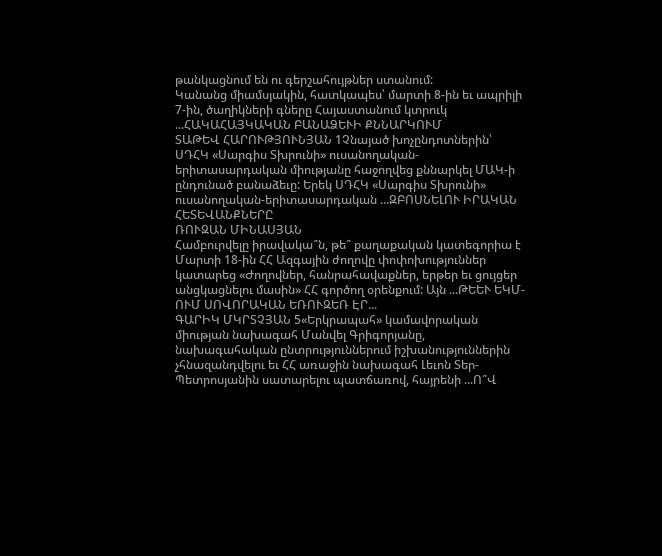թանկացնում են ու գերշահույթներ ստանում:
Կանանց միամսյակին, հատկապես՝ մարտի 8-ին եւ ապրիլի 7-ին, ծաղիկների գները Հայաստանում կտրուկ ...ՀԱԿԱՀԱՅԿԱԿԱՆ ԲԱՆԱՁԵՒԻ ՔՆՆԱՐԿՈՒՄ
ՏԱԹԵՎ ՀԱՐՈՒԹՅՈՒՆՅԱՆ 1Չնայած խոչընդոտներին՝ ՍԴՀԿ «Սարգիս Տխրունի» ուսանողական-երիտասարդական միությանը հաջողվեց քննարկել ՄԱԿ-ի ընդունած բանաձեւը: Երեկ ՍԴՀԿ «Սարգիս Տխրունի» ուսանողական-երիտասարդական ...ԶԲՈՍՆԵԼՈՒ ԻՐԱԿԱՆ ՀԵՏԵՎԱՆՔՆԵՐԸ
ՌՈՒԶԱՆ ՄԻՆԱՍՅԱՆ
Համբուրվելը իրավակա՞ն, թե՞ քաղաքական կատեգորիա է
Մարտի 18-ին ՀՀ Ազգային ժողովը փոփոխություններ կատարեց «Ժողովներ, հանրահավաքներ, երթեր եւ ցույցեր անցկացնելու մասին» ՀՀ գործող օրենքում: Այն ...ԹԵԵՒ ԵԿՄ-ՈՒՄ ՍՈՎՈՐԱԿԱՆ ԵՌՈՒԶԵՌ ԷՐ...
ԳԱՐԻԿ ՄԿՐՏՉՅԱՆ 5«Երկրապահ» կամավորական միության նախագահ Մանվել Գրիգորյանը, նախագահական ընտրություններում իշխանություններին չհնազանդվելու եւ ՀՀ առաջին նախագահ Լեւոն Տեր-Պետրոսյանին սատարելու պատճառով, հայրենի ...Ո՞Վ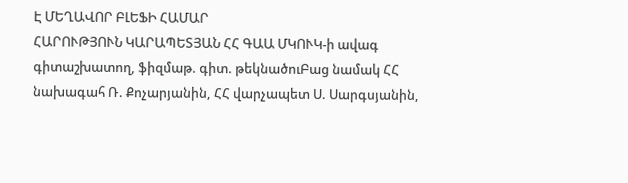Է ՄԵՂԱՎՈՐ ԲԼԵՖԻ ՀԱՄԱՐ
ՀԱՐՈՒԹՅՈՒՆ ԿԱՐԱՊԵՏՅԱՆ ՀՀ ԳԱԱ ՄԿՈՒԿ-ի ավագ գիտաշխատող, ֆիզմաթ. գիտ. թեկնածուԲաց նամակ ՀՀ նախագահ Ռ. Քոչարյանին, ՀՀ վարչապետ Ս. Սարգսյանին,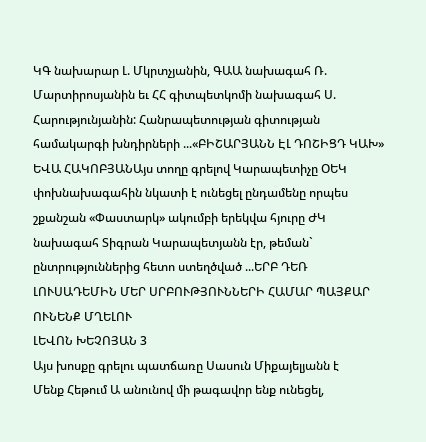ԿԳ նախարար Լ. Մկրտչյանին, ԳԱԱ նախագահ Ռ. Մարտիրոսյանին եւ ՀՀ գիտպետկոմի նախագահ Ս. Հարությունյանին: Հանրապետության գիտության համակարգի խնդիրների ...«ԲԻՇԱՐՅԱՆՆ ԷԼ ԴՈՇԻՑԴ ԿԱԽ»
ԵՎԱ ՀԱԿՈԲՅԱՆԱյս տողը գրելով Կարապետիչը ՕԵԿ փոխնախագահին նկատի է ունեցել ընդամենը որպես շքանշան «Փաստարկ» ակումբի երեկվա հյուրը ԺԿ նախագահ Տիգրան Կարապետյանն էր, թեման` ընտրություններից հետո ստեղծված ...ԵՐԲ ԴԵՌ ԼՈՒՍԱԴԵՄԻՆ ՄԵՐ ՍՐԲՈՒԹՅՈՒՆՆԵՐԻ ՀԱՄԱՐ ՊԱՅՔԱՐ ՈՒՆԵՆՔ ՄՂԵԼՈՒ
ԼԵՎՈՆ ԽԵՉՈՅԱՆ 3
Այս խոսքը գրելու պատճառը Սասուն Միքայելյանն է
Մենք Հեթում Ա անունով մի թագավոր ենք ունեցել,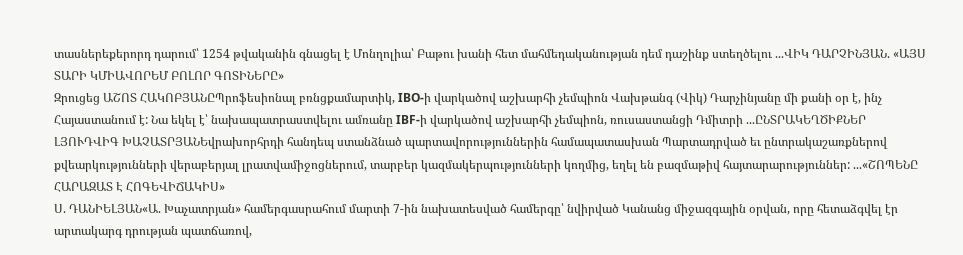տասներեքերորդ դարում՝ 1254 թվականին գնացել է Մոնղոլիա՝ Բաթու խանի հետ մահմեդականության դեմ դաշինք ստեղծելու ...ՎԻԿ ԴԱՐՉԻՆՅԱՆ. «ԱՅՍ ՏԱՐԻ ԿՄԻԱՎՈՐԵՄ ԲՈԼՈՐ ԳՈՏԻՆԵՐԸ»
Զրուցեց ԱՇՈՏ ՀԱԿՈԲՅԱՆԸՊրոֆեսիոնալ բռնցքամարտիկ, IBO-ի վարկածով աշխարհի չեմպիոն Վախթանգ (Վիկ) Դարչինյանը մի քանի օր է, ինչ Հայաստանում է: Նա եկել է՝ նախապատրաստվելու ամռանը IBF-ի վարկածով աշխարհի չեմպիոն, ռուսաստանցի Դմիտրի ...ԸՆՏՐԱԿԵՂԾԻՔՆԵՐ
ԼՅՈՒԴՎԻԳ ԽԱՉԱՏՐՅԱՆԵվրախորհրդի հանդեպ ստանձնած պարտավորություններին համապատասխան Պարտադրված եւ ընտրակաշառքներով քվեարկությունների վերաբերյալ լրատվամիջոցներում, տարբեր կազմակերպությունների կողմից, եղել են բազմաթիվ հայտարարություններ: ...«ՇՈՊԵՆԸ ՀԱՐԱԶԱՏ Է ՀՈԳԵՎԻՃԱԿԻՍ»
Ս. ԴԱՆԻԵԼՅԱՆ«Ա. Խաչատրյան» համերգասրահում մարտի 7-ին նախատեսված համերգը՝ նվիրված Կանանց միջազգային օրվան, որը հետաձգվել էր արտակարգ դրության պատճառով,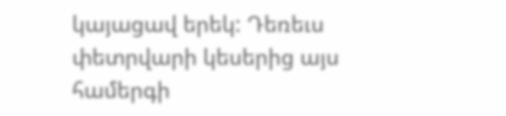կայացավ երեկ: Դեռեւս փետրվարի կեսերից այս համերգի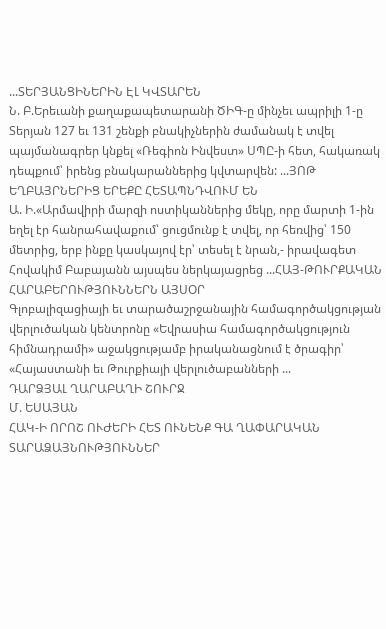...ՏԵՐՅԱՆՑԻՆԵՐԻՆ ԷԼ ԿՎՏԱՐԵՆ
Ն. Բ.Երեւանի քաղաքապետարանի ԾԻԳ-ը մինչեւ ապրիլի 1-ը Տերյան 127 եւ 131 շենքի բնակիչներին ժամանակ է տվել պայմանագրեր կնքել «Ռեգիոն Ինվեստ» ՍՊԸ-ի հետ, հակառակ դեպքում՝ իրենց բնակարաններից կվտարվեն: ...ՅՈԹ ԵՂԲԱՅՐՆԵՐԻՑ ԵՐԵՔԸ ՀԵՏԱՊՆԴՎՈՒՄ ԵՆ
Ա. Ի.«Արմավիրի մարզի ոստիկաններից մեկը, որը մարտի 1-ին եղել էր հանրահավաքում՝ ցուցմունք է տվել, որ հեռվից՝ 150 մետրից, երբ ինքը կասկայով էր՝ տեսել է նրան,- իրավագետ Հովակիմ Բաբայանն այսպես ներկայացրեց ...ՀԱՅ-ԹՈՒՐՔԱԿԱՆ ՀԱՐԱԲԵՐՈՒԹՅՈՒՆՆԵՐՆ ԱՅՍՕՐ
Գլոբալիզացիայի եւ տարածաշրջանային համագործակցության վերլուծական կենտրոնը «Եվրասիա համագործակցություն հիմնադրամի» աջակցությամբ իրականացնում է ծրագիր՝ «Հայաստանի եւ Թուրքիայի վերլուծաբանների ...
ԴԱՐՁՅԱԼ ՂԱՐԱԲԱՂԻ ՇՈՒՐՋ
Մ. ԵՍԱՅԱՆ
ՀԱԿ-Ի ՈՐՈՇ ՈՒԺԵՐԻ ՀԵՏ ՈՒՆԵՆՔ ԳԱ ՂԱՓԱՐԱԿԱՆ ՏԱՐԱՁԱՅՆՈՒԹՅՈՒՆՆԵՐ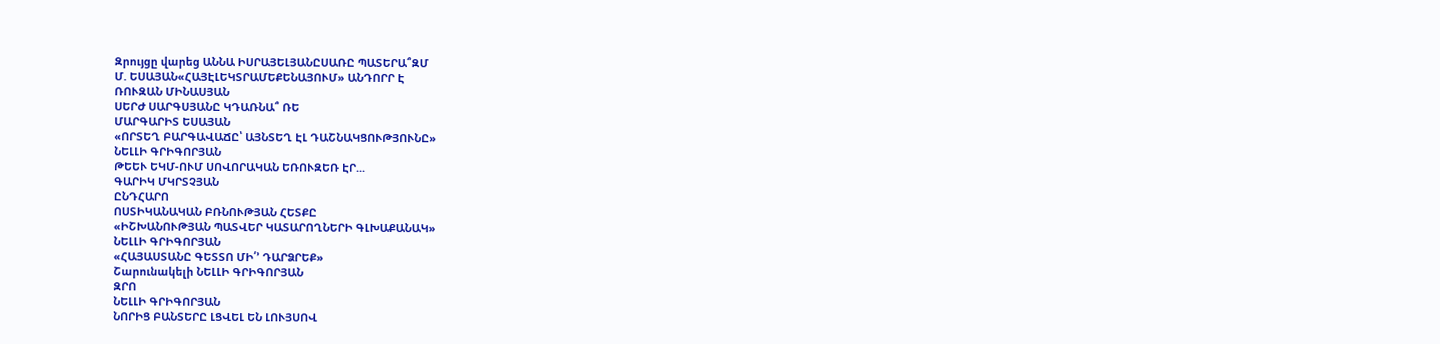Զրույցը վարեց ԱՆՆԱ ԻՍՐԱՅԵԼՅԱՆԸՍԱՌԸ ՊԱՏԵՐԱ՞ԶՄ
Մ. ԵՍԱՅԱՆ«ՀԱՅԷԼԵԿՏՐԱՄԵՔԵՆԱՅՈՒՄ» ԱՆԴՈՐՐ Է
ՌՈՒԶԱՆ ՄԻՆԱՍՅԱՆ
ՍԵՐԺ ՍԱՐԳՍՅԱՆԸ ԿԴԱՌՆԱ՞ ՌԵ
ՄԱՐԳԱՐԻՏ ԵՍԱՅԱՆ
«ՈՐՏԵՂ ԲԱՐԳԱՎԱՃԸ՝ ԱՅՆՏԵՂ ԷԼ ԴԱՇՆԱԿՑՈՒԹՅՈՒՆԸ»
ՆԵԼԼԻ ԳՐԻԳՈՐՅԱՆ
ԹԵԵՒ ԵԿՄ-ՈՒՄ ՍՈՎՈՐԱԿԱՆ ԵՌՈՒԶԵՌ ԷՐ...
ԳԱՐԻԿ ՄԿՐՏՉՅԱՆ
ԸՆԴՀԱՐՈ
ՈՍՏԻԿԱՆԱԿԱՆ ԲՌՆՈՒԹՅԱՆ ՀԵՏՔԸ
«ԻՇԽԱՆՈՒԹՅԱՆ ՊԱՏՎԵՐ ԿԱՏԱՐՈՂՆԵՐԻ ԳԼԽԱՔԱՆԱԿ»
ՆԵԼԼԻ ԳՐԻԳՈՐՅԱՆ
«ՀԱՅԱՍՏԱՆԸ ԳԵՏՏՈ ՄԻ՛’ ԴԱՐՁՐԵՔ»
Շարունակելի ՆԵԼԼԻ ԳՐԻԳՈՐՅԱՆ
ԶՐՈ
ՆԵԼԼԻ ԳՐԻԳՈՐՅԱՆ
ՆՈՐԻՑ ԲԱՆՏԵՐԸ ԼՑՎԵԼ ԵՆ ԼՈՒՅՍՈՎ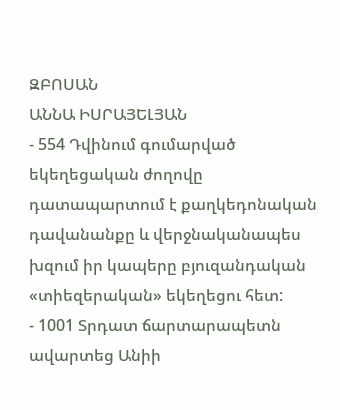ԶԲՈՍԱՆ
ԱՆՆԱ ԻՍՐԱՅԵԼՅԱՆ
- 554 Դվինում գումարված եկեղեցական ժողովը դատապարտում է քաղկեդոնական դավանանքը և վերջնականապես խզում իր կապերը բյուզանդական «տիեզերական» եկեղեցու հետ:
- 1001 Տրդատ ճարտարապետն ավարտեց Անիի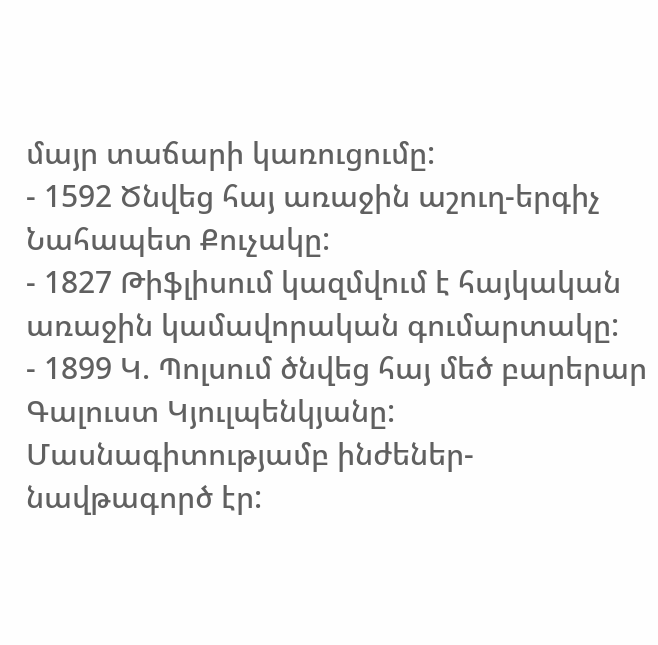մայր տաճարի կառուցումը:
- 1592 Ծնվեց հայ առաջին աշուղ-երգիչ Նահապետ Քուչակը:
- 1827 Թիֆլիսում կազմվում է հայկական առաջին կամավորական գումարտակը:
- 1899 Կ. Պոլսում ծնվեց հայ մեծ բարերար Գալուստ Կյուլպենկյանը: Մասնագիտությամբ ինժեներ-նավթագործ էր: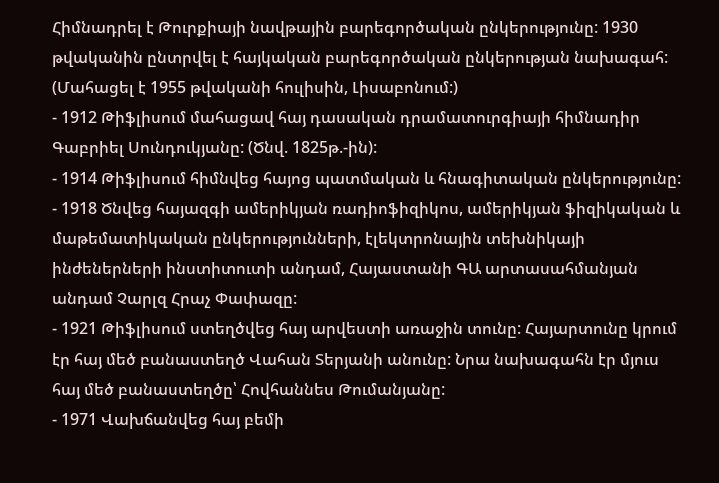Հիմնադրել է Թուրքիայի նավթային բարեգործական ընկերությունը: 1930 թվականին ընտրվել է հայկական բարեգործական ընկերության նախագահ: (Մահացել է 1955 թվականի հուլիսին, Լիսաբոնում:)
- 1912 Թիֆլիսում մահացավ հայ դասական դրամատուրգիայի հիմնադիր Գաբրիել Սունդուկյանը: (Ծնվ. 1825թ.-ին):
- 1914 Թիֆլիսում հիմնվեց հայոց պատմական և հնագիտական ընկերությունը:
- 1918 Ծնվեց հայազգի ամերիկյան ռադիոֆիզիկոս, ամերիկյան ֆիզիկական և մաթեմատիկական ընկերությունների, էլեկտրոնային տեխնիկայի ինժեներների ինստիտուտի անդամ, Հայաստանի ԳԱ արտասահմանյան անդամ Չարլզ Հրաչ Փափազը:
- 1921 Թիֆլիսում ստեղծվեց հայ արվեստի առաջին տունը: Հայարտունը կրում էր հայ մեծ բանաստեղծ Վահան Տերյանի անունը: Նրա նախագահն էր մյուս հայ մեծ բանաստեղծը՝ Հովհաննես Թումանյանը:
- 1971 Վախճանվեց հայ բեմի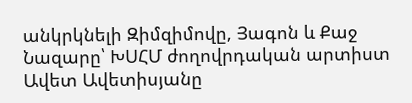անկրկնելի Զիմզիմովը, Յագոն և Քաջ Նազարը՝ ԽՍՀՄ ժողովրդական արտիստ Ավետ Ավետիսյանը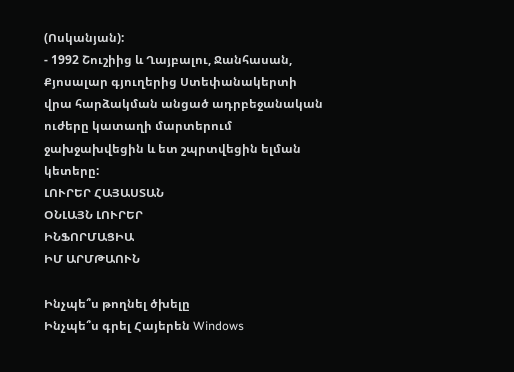(Ոսկանյան):
- 1992 Շուշիից և Ղայբալու, Ջանհասան, Քյոսալար գյուղերից Ստեփանակերտի վրա հարձակման անցած ադրբեջանական ուժերը կատաղի մարտերում ջախջախվեցին և ետ շպրտվեցին ելման կետերը:
ԼՈՒՐԵՐ ՀԱՅԱՍՏԱՆ
ՕՆԼԱՅՆ ԼՈՒՐԵՐ
ԻՆՖՈՐՄԱՑԻԱ
ԻՄ ԱՐՄԹԱՈՒՆ

Ինչպե՞ս թողնել ծխելը
Ինչպե՞ս գրել Հայերեն Windows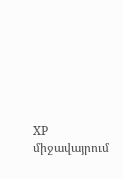XP միջավայրում